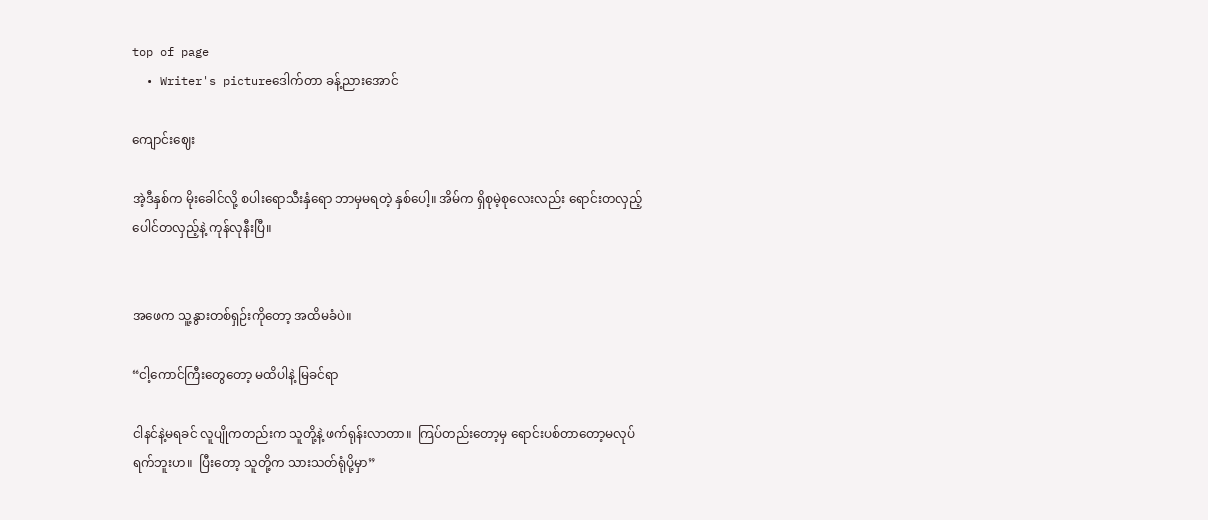top of page
  • Writer's pictureဒေါက်တာ ခန့်ညားအောင်

ကျောင်းဈေး

အဲ့ဒီနှစ်က မိုးခေါင်လို့ စပါးရောသီးနှံရော ဘာမှမရတဲ့ နှစ်ပေါ့။ အိမ်က ရှိစုမဲ့စုလေးလည်း ရောင်းတလှည့်ပေါင်တလှည့်နဲ့ ကုန်လုနီးပြီ။


အဖေက သူ့နွားတစ်ရှဉ်းကိုတော့ အထိမခံပဲ။

“ငါ့ကောင်ကြီးတွေတော့ မထိပါနဲ့ မြခင်ရာ

ငါနင်နဲ့မရခင် လူပျိုကတည်းက သူတို့နဲ့ ဖက်ရုန်းလာတာ။  ကြပ်တည်းတော့မှ ရောင်းပစ်တာတော့မလုပ်ရက်ဘူးဟ။  ပြီးတော့ သူတို့က သားသတ်ရုံပို့မှာ”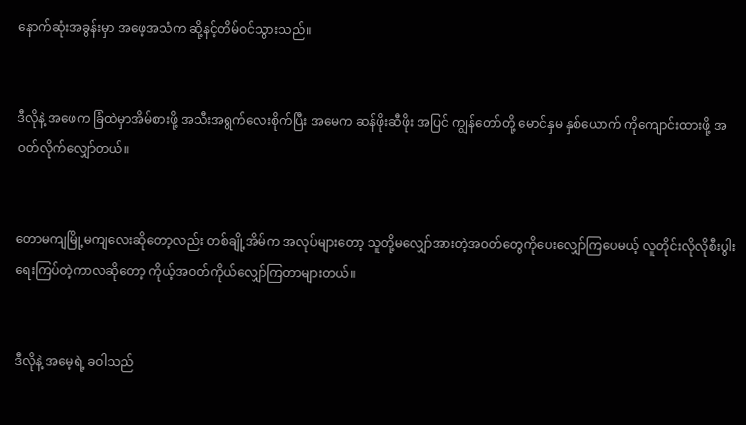နောက်ဆုံးအခွန်းမှာ အဖေ့အသံက ဆို့နင့်တိမ်ဝင်သွားသည်။


ဒီလိုနဲ့ အဖေက ခြံထဲမှာအိမ်စားဖို့ အသီးအရွက်လေးစိုက်ပြီး အမေက ဆန်ဖိုးဆီဖိုး အပြင် ကျွန်တော်တို့ မောင်နှမ နှစ်ယောက် ကိုကျောင်းထားဖို့ အဝတ်လိုက်လျှော်တယ်။


တောမကျမြို့မကျလေးဆိုတော့လည်း တစ်ချို့အိမ်က အလုပ်များတော့ သူတို့မလျှော်အားတဲ့အဝတ်တွေကိုပေးလျှော်ကြပေမယ့် လူတိုင်းလိုလိုစီးပွါးရေးကြပ်တဲ့ကာလဆိုတော့ ကိုယ့်အဝတ်ကိုယ်လျှော်ကြတာများတယ်။


ဒီလိုနဲ့ အမေ့ရဲ့ ခဝါသည်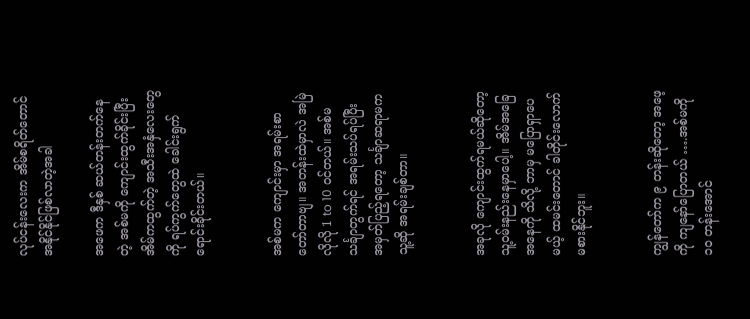လုပ်ငန်းလေးက အိမ်စရိတ်တောင် အနိုင်နိုင်ဖြစ်လာတဲ့အခါ

အဖေက ဒီနှစ် ဆယ်တန်းတက်နေတဲ့ အစ်မကို ကျောင်းထွက်ခိုင်းပြီး အိမ်ကထွက်တဲ့ အသီးအနှံလေးတွေကို ရပ်ကွက်တွေထဲ ခေါင်းရွက်ရောင်းခိုင်းတယ်။


အစ်မက ကျောင်းမှာ အရမ်းစာတော်တာဗျ။ အတန်းထဲမှာလဲ အမြဲလိုလို 1 to 10 ဝင်တယ်။ အစ်မ သင်္ချာတွက်ရင် အရမ်းသပ်ရပ်ပြီး အမှတ်ပြည့်ရတော့ သင်္ချာဆရာမက သူ့ဆို အရမ်းချစ်တာ။


အခုလို ကျောင်းထွက်ရမယ်ဆိုတော့ သူ့ဝမ်းနည်းနေမှာပေါ့။ အိမ်အခြေအနေကို သိလို့ ဘာမှ မပြောရှာပေမယ့် ထမင်းတောင် ခါတိုင်းလောက်မစားနိုင်ဘူး။


ကျွန်တော်က ၉ တန်းဆိုတော့ အဖေ့ကို ကျနော်ပြောတယ် ….အစ်မကို ၁၀ တန်းအောင်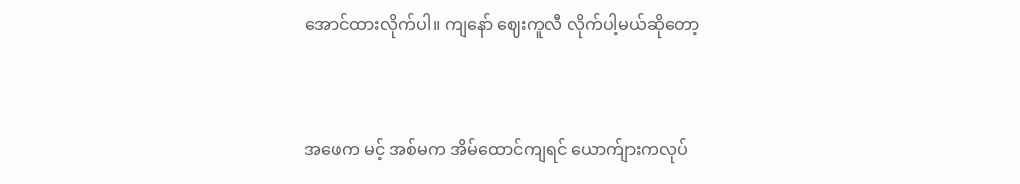အောင်ထားလိုက်ပါ။ ကျနော် ဈေးကူလီ လိုက်ပါ့မယ်ဆိုတော့


အဖေက မင့် အစ်မက အိမ်ထောင်ကျရင် ယောက်ျားကလုပ်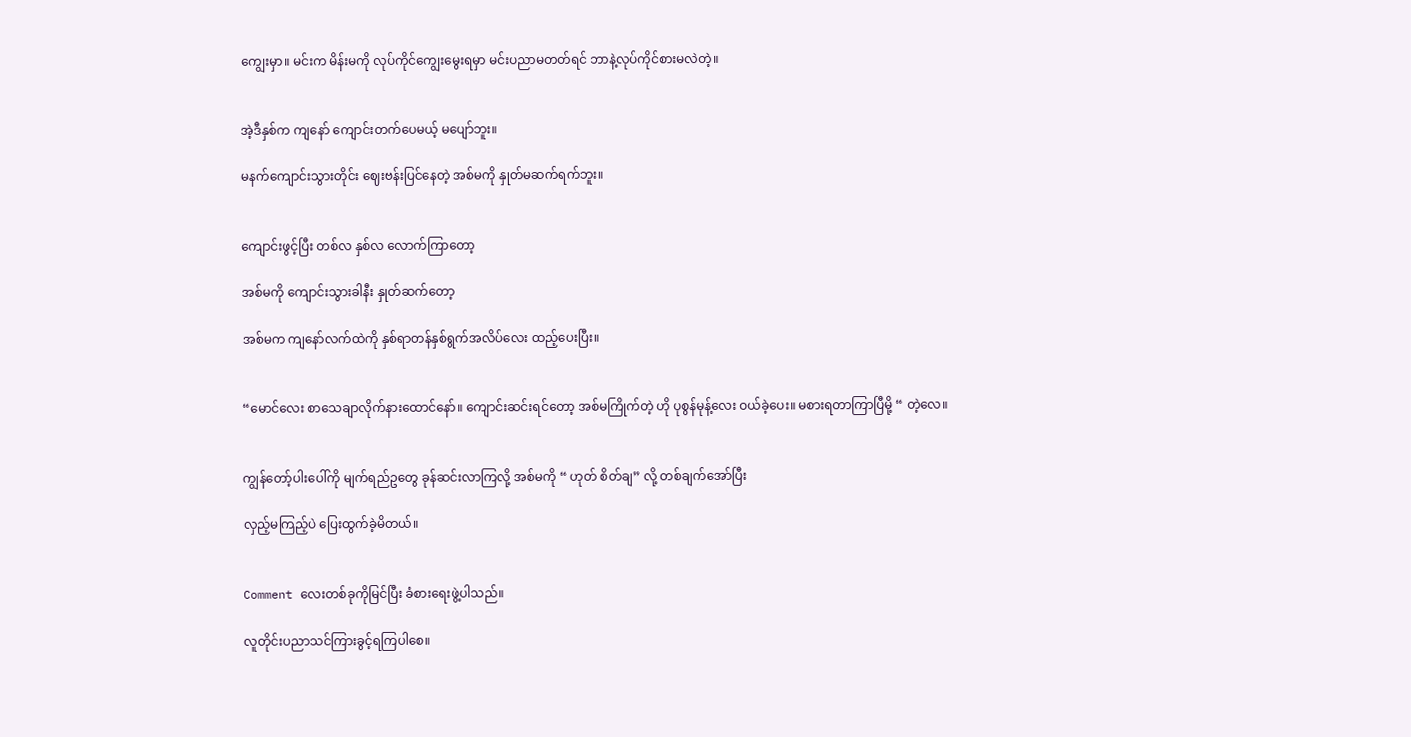ကျွေးမှာ။ မင်းက မိန်းမကို လုပ်ကိုင်ကျွေးမွေးရမှာ မင်းပညာမတတ်ရင် ဘာနဲ့လုပ်ကိုင်စားမလဲတဲ့။


အဲ့ဒီနှစ်က ကျနော် ကျောင်းတက်ပေမယ့် မပျော်ဘူး။

မနက်ကျောင်းသွားတိုင်း ဈေးဗန်းပြင်နေတဲ့ အစ်မကို နှုတ်မဆက်ရက်ဘူး။


ကျောင်းဖွင့်ပြီး တစ်လ နှစ်လ လောက်ကြာတော့

အစ်မကို ကျောင်းသွားခါနီး နှုတ်ဆက်တော့

အစ်မက ကျနော်လက်ထဲကို နှစ်ရာတန်နှစ်ရွက်အလိပ်လေး ထည့်ပေးပြီး။


“မောင်လေး စာသေချာလိုက်နားထောင်နော်။ ကျောင်းဆင်းရင်တော့ အစ်မကြိုက်တဲ့ ဟို ပုစွန်မုန့်လေး ဝယ်ခဲ့ပေး။ မစားရတာကြာပြီမို့ “ တဲ့လေ။


ကျွန်တော့်ပါးပေါ်ကို မျက်ရည်ဥတွေ ခုန်ဆင်းလာကြလို့ အစ်မကို “ ဟုတ် စိတ်ချ” လို့ တစ်ချက်အော်ပြီး

လှည့်မကြည့်ပဲ ပြေးထွက်ခဲ့မိတယ်။


Comment လေးတစ်ခုကိုမြင်ပြီး ခံစားရေးဖွဲ့ပါသည်။

လူတိုင်းပညာသင်ကြားခွင့်ရကြပါစေ။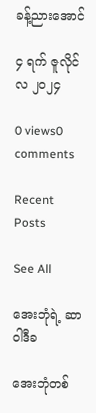ခန့်ညားအောင်

၄ ရက် ဇူလိုင်လ ၂၀၂၄

0 views0 comments

Recent Posts

See All

အေးဘုံရဲ့ ဆာဝါဒီခ

အေးဘုံတစ်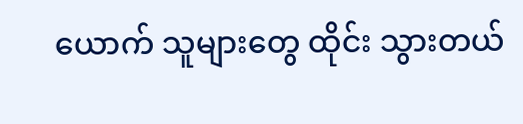ယောက် သူများတွေ ထိုင်း သွားတယ်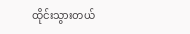ထိုင်းသွားတယ်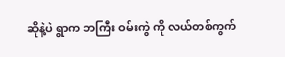ဆိုနဲ့ပဲ ရွာက ဘကြီး ဝမ်းကွဲ ကို လယ်တစ်ကွက်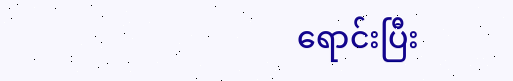ရောင်းပြီး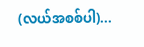(လယ်အစစ်ပါ)...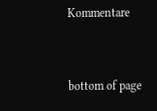Kommentare


bottom of page